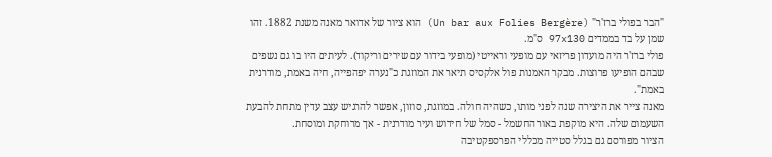"הבר בפולי ברז'ר" (Un bar aux Folies Bergère) הוא ציור של אדואר מאנה משנת 1882. זהו שמן על בד בממדים 97x130 ס"מ.
פולי ברז'ר היה מועדון פריזאי עם מופעי וראייטי (מופעי בידור עם שירים וריקוד). לעיתים היו בו גם נשפים שבהם הופיעו פרוצות. מבקר האמנות פול אלקסיס תיאר את המוזגת כ"נערה יפהפייה, חיה באמת, מודרנית באמת".
מאנה צייר את היצירה שנה לפני מותו, כשהיה חולה. במוזגת, סוזון, אפשר להרגיש עצב עדין מתחת להבעת השעמום שלה. היא מוקפת באור החשמל - סמל של חידוש ועיר מודרנית - אך מרוחקת ומוסחת.
הציור מפורסם גם בגלל סטייה מכללי הפרספקטיבה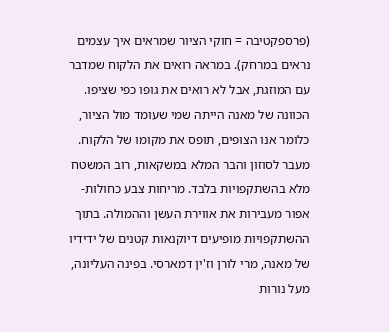(פרספקטיבה = חוקי הציור שמראים איך עצמים נראים במרחק). במראה רואים את הלקוח שמדבר עם המוזגת, אבל לא רואים את גופו כפי שציפו. הכוונה של מאנה הייתה שמי שעומד מול הציור, כלומר אנו הצופים, תופס את מקומו של הלקוח.
מעבר לסוזון והבר המלא במשקאות, רוב המשטח מלא בהשתקפויות בלבד. מריחות צבע כחולות-אפור מעבירות את אווירת העשן וההמולה. בתוך ההשתקפויות מופיעים דיוקנאות קטנים של ידידיו של מאנה, מרי לורן וז'ין דמארסי. בפינה העליונה, מעל נורות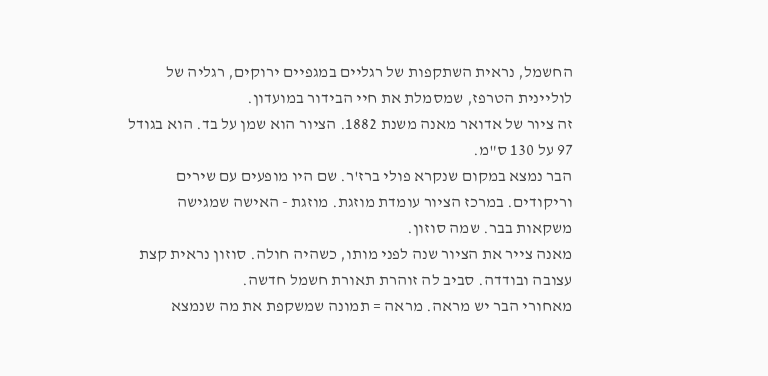החשמל, נראית השתקפות של רגליים במגפיים ירוקים, רגליה של לוליינית הטרפז, שמסמלת את חיי הבידור במועדון.
זה ציור של אדואר מאנה משנת 1882. הציור הוא שמן על בד. הוא בגודל 97 על 130 ס"מ.
הבר נמצא במקום שנקרא פולי ברז'ר. שם היו מופעים עם שירים וריקודים. במרכז הציור עומדת מוזגת. מוזגת - האישה שמגישה משקאות בבר. שמה סוזון.
מאנה צייר את הציור שנה לפני מותו, כשהיה חולה. סוזון נראית קצת עצובה ובודדה. סביב לה זוהרת תאורת חשמל חדשה.
מאחורי הבר יש מראה. מראה = תמונה שמשקפת את מה שנמצא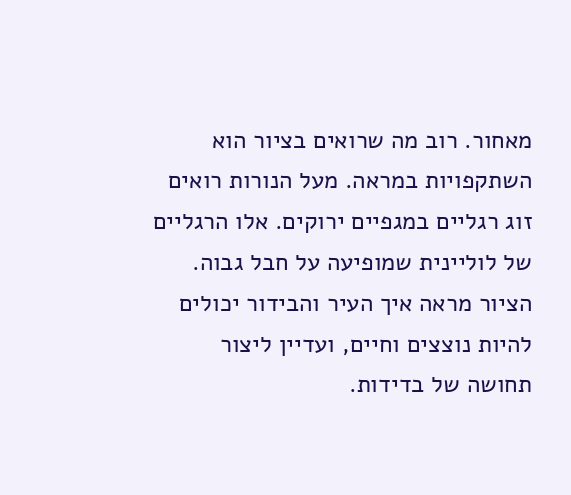מאחור. רוב מה שרואים בציור הוא השתקפויות במראה. מעל הנורות רואים זוג רגליים במגפיים ירוקים. אלו הרגליים של לוליינית שמופיעה על חבל גבוה.
הציור מראה איך העיר והבידור יכולים להיות נוצצים וחיים, ועדיין ליצור תחושה של בדידות.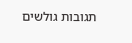תגובות גולשים